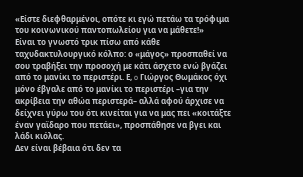«Είστε διεφθαρμένοι, οπότε κι εγώ πετάω τα τρόφιμα του κοινωνικού παντοπωλείου για να μάθετε!»
Είναι το γνωστό τρικ πίσω από κάθε ταχυδακτυλουργικό κόλπο: ο «μάγος» προσπαθεί να σου τραβήξει την προσοχή με κάτι άσχετο ενώ βγάζει από το μανίκι το περιστέρι. Ε, o Γιώργος Θωμάκος όχι μόνο έβγαλε από το μανίκι το περιστέρι –για την ακρίβεια την αθώα περιστερά– αλλά αφού άρχισε να δείχνει γύρω του ότι κινείται για να μας πει «κοιτάξτε έναν γαϊδαρο που πετάει», προσπάθησε να βγει και λάδι κιόλας.
Δεν είναι βέβαια ότι δεν τα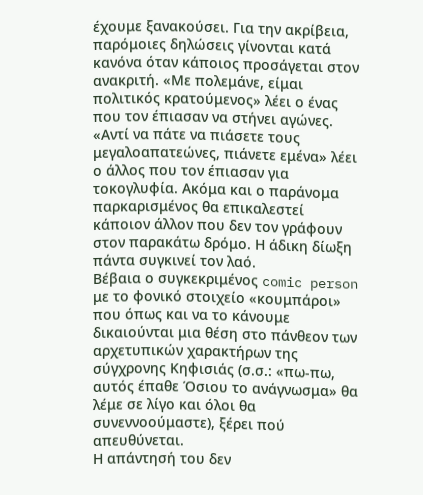έχουμε ξανακούσει. Για την ακρίβεια, παρόμοιες δηλώσεις γίνονται κατά κανόνα όταν κάποιος προσάγεται στον ανακριτή. «Με πολεμάνε, είμαι πολιτικός κρατούμενος» λέει ο ένας που τον έπιασαν να στήνει αγώνες. «Αντί να πάτε να πιάσετε τους μεγαλοαπατεώνες, πιάνετε εμένα» λέει ο άλλος που τον έπιασαν για τοκογλυφία. Ακόμα και ο παράνομα παρκαρισμένος θα επικαλεστεί κάποιον άλλον που δεν τον γράφουν στον παρακάτω δρόμο. Η άδικη δίωξη πάντα συγκινεί τον λαό.
Βέβαια ο συγκεκριμένος comic person με το φονικό στοιχείο «κουμπάροι» που όπως και να το κάνουμε δικαιούνται μια θέση στο πάνθεον των αρχετυπικών χαρακτήρων της σύγχρονης Κηφισιάς (σ.σ.: «πω-πω, αυτός έπαθε Όσιου το ανάγνωσμα» θα λέμε σε λίγο και όλοι θα συνεννοούμαστε), ξέρει πού απευθύνεται.
Η απάντησή του δεν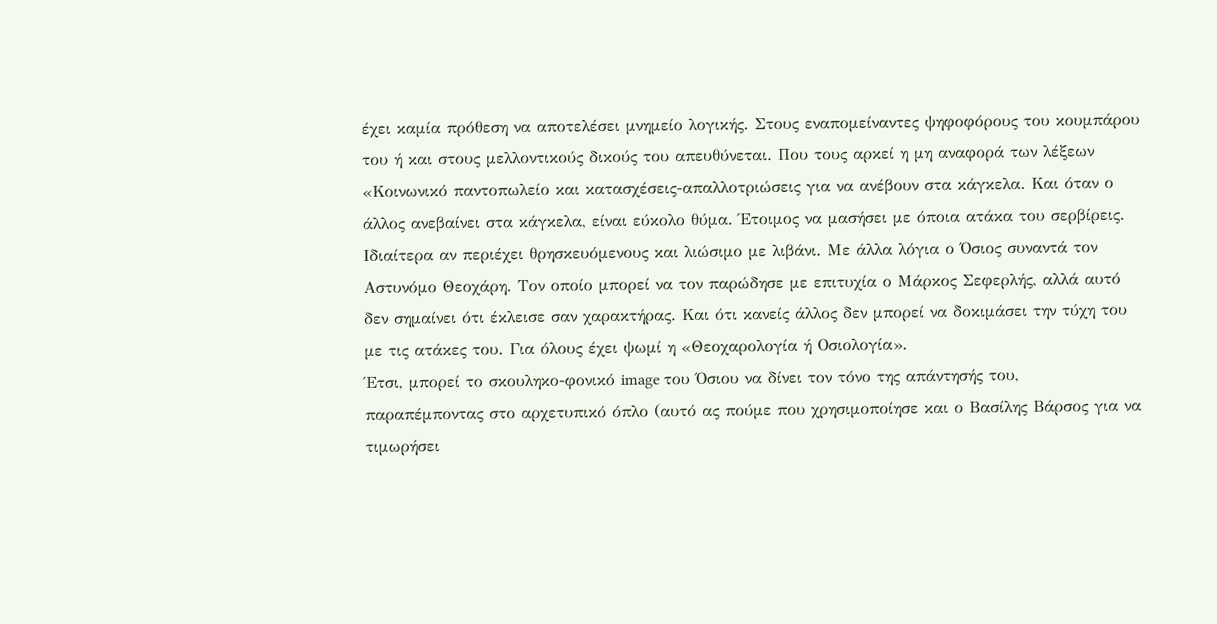έχει καμία πρόθεση να αποτελέσει μνημείο λογικής. Στους εναπομείναντες ψηφοφόρους του κουμπάρου του ή και στους μελλοντικούς δικούς του απευθύνεται. Που τους αρκεί η μη αναφορά των λέξεων «Κοινωνικό παντοπωλείο και κατασχέσεις-απαλλοτριώσεις για να ανέβουν στα κάγκελα. Και όταν ο άλλος ανεβαίνει στα κάγκελα, είναι εύκολο θύμα. Έτοιμος να μασήσει με όποια ατάκα του σερβίρεις. Ιδιαίτερα αν περιέχει θρησκευόμενους και λιώσιμο με λιβάνι. Με άλλα λόγια ο Όσιος συναντά τον Αστυνόμο Θεοχάρη. Τον οποίο μπορεί να τον παρώδησε με επιτυχία ο Μάρκος Σεφερλής, αλλά αυτό δεν σημαίνει ότι έκλεισε σαν χαρακτήρας. Και ότι κανείς άλλος δεν μπορεί να δοκιμάσει την τύχη του με τις ατάκες του. Για όλους έχει ψωμί η «Θεοχαρολογία ή Οσιολογία».
Έτσι, μπορεί το σκουληκο-φονικό image του Όσιου να δίνει τον τόνο της απάντησής του, παραπέμποντας στο αρχετυπικό όπλο (αυτό ας πούμε που χρησιμοποίησε και ο Βασίλης Βάρσος για να τιμωρήσει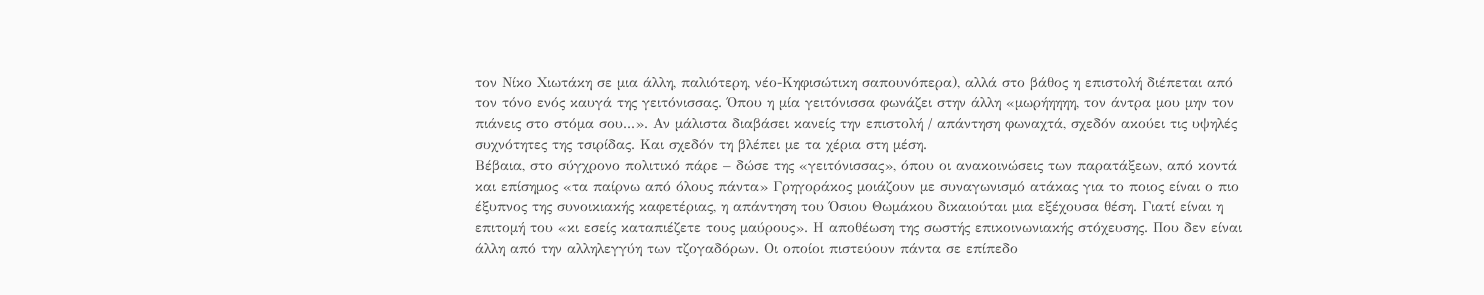τον Νίκο Χιωτάκη σε μια άλλη, παλιότερη, νέο-Κηφισώτικη σαπουνόπερα), αλλά στο βάθος η επιστολή διέπεται από τον τόνο ενός καυγά της γειτόνισσας. Όπου η μία γειτόνισσα φωνάζει στην άλλη «μωρήηηηη, τον άντρα μου μην τον πιάνεις στο στόμα σου...». Αν μάλιστα διαβάσει κανείς την επιστολή / απάντηση φωναχτά, σχεδόν ακούει τις υψηλές συχνότητες της τσιρίδας. Και σχεδόν τη βλέπει με τα χέρια στη μέση.
Βέβαια, στο σύγχρονο πολιτικό πάρε – δώσε της «γειτόνισσας», όπου οι ανακοινώσεις των παρατάξεων, από κοντά και επίσημος «τα παίρνω από όλους πάντα» Γρηγοράκος μοιάζουν με συναγωνισμό ατάκας για το ποιος είναι ο πιο έξυπνος της συνοικιακής καφετέριας, η απάντηση του Όσιου Θωμάκου δικαιούται μια εξέχουσα θέση. Γιατί είναι η επιτομή του «κι εσείς καταπιέζετε τους μαύρους». Η αποθέωση της σωστής επικοινωνιακής στόχευσης. Που δεν είναι άλλη από την αλληλεγγύη των τζογαδόρων. Οι οποίοι πιστεύουν πάντα σε επίπεδο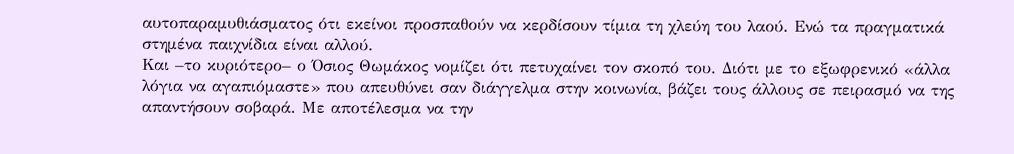αυτοπαραμυθιάσματος ότι εκείνοι προσπαθούν να κερδίσουν τίμια τη χλεύη του λαού. Ενώ τα πραγματικά στημένα παιχνίδια είναι αλλού.
Και –το κυριότερο– ο Όσιος Θωμάκος νομίζει ότι πετυχαίνει τον σκοπό του. Διότι με το εξωφρενικό «άλλα λόγια να αγαπιόμαστε» που απευθύνει σαν διάγγελμα στην κοινωνία, βάζει τους άλλους σε πειρασμό να της απαντήσουν σοβαρά. Με αποτέλεσμα να την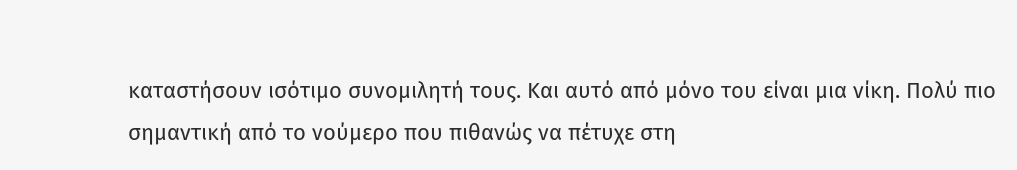καταστήσουν ισότιμο συνομιλητή τους. Και αυτό από μόνο του είναι μια νίκη. Πολύ πιο σημαντική από το νούμερο που πιθανώς να πέτυχε στη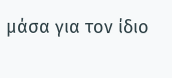μάσα για τον ίδιο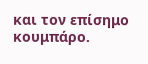και τον επίσημο κουμπάρο.